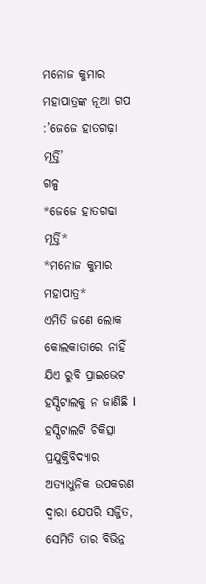ମନୋଜ କୁମାର ମହାପାତ୍ରଙ୍କ ନୂଆ ଗପ :’ଜେଜେ ହାତଗଢ଼ା ମୂର୍ତ୍ତି’
ଗଳ୍ପ
*ଜେଜେ ହାତଗଢା ମୂର୍ତ୍ତି*
*ମନୋଜ କୁମାର ମହାପାତ୍ର*
ଏମିତି ଜଣେ ଲୋକ କୋଲକାତାରେ ନାହିଁ ଯିଏ ରୁବି ପ୍ରାଇଭେଟ ହସ୍ପିଟାଲକୁ ନ ଜାଣିଛି l ହସ୍ପିଟାଲଟି ଚିକିତ୍ସା ପ୍ରଯୁକ୍ତିବିଦ୍ୟାର ଅତ୍ୟାଧୁନିକ ଉପକରଣ ଦ୍ୱାରା ଯେପରି ସଜ୍ଜିତ, ସେମିତି ତାର ବିଭିନ୍ନ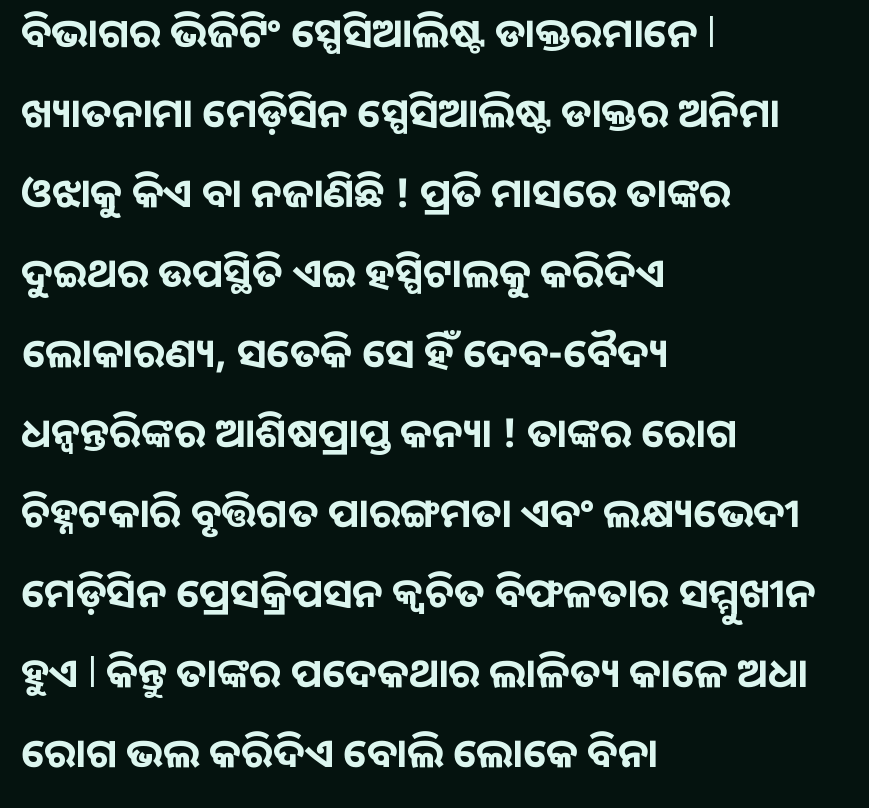ବିଭାଗର ଭିଜିଟିଂ ସ୍ପେସିଆଲିଷ୍ଟ ଡାକ୍ତରମାନେ l ଖ୍ୟାତନାମା ମେଡ଼ିସିନ ସ୍ପେସିଆଲିଷ୍ଟ ଡାକ୍ତର ଅନିମା ଓଝାକୁ କିଏ ବା ନଜାଣିଛି ! ପ୍ରତି ମାସରେ ତାଙ୍କର ଦୁଇଥର ଉପସ୍ଥିତି ଏଇ ହସ୍ପିଟାଲକୁ କରିଦିଏ ଲୋକାରଣ୍ୟ, ସତେକି ସେ ହିଁ ଦେବ-ବୈଦ୍ୟ ଧନ୍ଵନ୍ତରିଙ୍କର ଆଶିଷପ୍ରାପ୍ତ କନ୍ୟା ! ତାଙ୍କର ରୋଗ ଚିହ୍ନଟକାରି ବୃତ୍ତିଗତ ପାରଙ୍ଗମତା ଏବଂ ଲକ୍ଷ୍ୟଭେଦୀ ମେଡ଼ିସିନ ପ୍ରେସକ୍ରିପସନ କ୍ୱଚିତ ବିଫଳତାର ସମ୍ମୁଖୀନ ହୁଏ l କିନ୍ତୁ ତାଙ୍କର ପଦେକଥାର ଲାଳିତ୍ୟ କାଳେ ଅଧା ରୋଗ ଭଲ କରିଦିଏ ବୋଲି ଲୋକେ ବିନା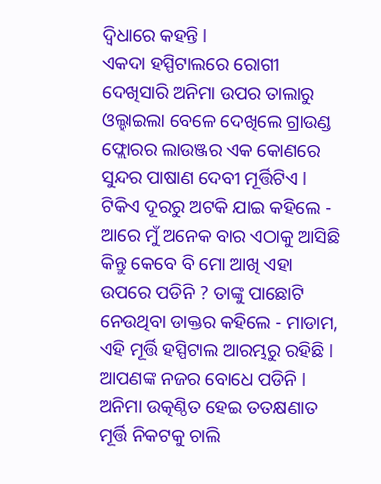ଦ୍ଵିଧାରେ କହନ୍ତି l
ଏକଦା ହସ୍ପିଟାଲରେ ରୋଗୀ ଦେଖିସାରି ଅନିମା ଉପର ତାଲାରୁ ଓଲ୍ହାଇଲା ବେଳେ ଦେଖିଲେ ଗ୍ରାଉଣ୍ଡ ଫ୍ଲୋରର ଲାଉଞ୍ଜର ଏକ କୋଣରେ ସୁନ୍ଦର ପାଷାଣ ଦେବୀ ମୂର୍ତ୍ତିଟିଏ l ଟିକିଏ ଦୂରରୁ ଅଟକି ଯାଇ କହିଲେ - ଆରେ ମୁଁ ଅନେକ ବାର ଏଠାକୁ ଆସିଛି କିନ୍ତୁ କେବେ ବି ମୋ ଆଖି ଏହା ଉପରେ ପଡିନି ? ତାଙ୍କୁ ପାଛୋଟି ନେଉଥିବା ଡାକ୍ତର କହିଲେ - ମାଡାମ, ଏହି ମୂର୍ତ୍ତି ହସ୍ପିଟାଲ ଆରମ୍ଭରୁ ରହିଛି l ଆପଣଙ୍କ ନଜର ବୋଧେ ପଡିନି l
ଅନିମା ଉତ୍କଣ୍ଠିତ ହେଇ ତତକ୍ଷଣାତ ମୂର୍ତ୍ତି ନିକଟକୁ ଚାଲି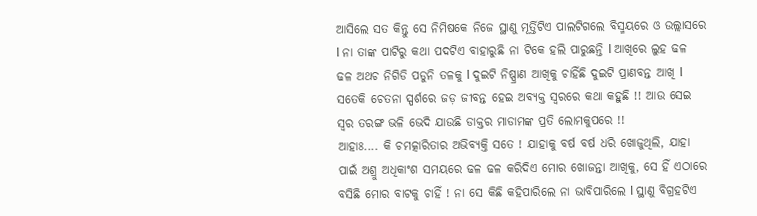ଆସିଲେ ସତ କିନ୍ତୁ ସେ ନିମିଷକେ ନିଜେ ସ୍ଥାଣୁ ମୂର୍ତ୍ତିଟିଏ ପାଲଟିଗଲେ ବିସ୍ମୟରେ ଓ ଉଲ୍ଲାସରେ l ନା ତାଙ୍କ ପାଟିରୁ କଥା ପଦଟିଏ ବାହାରୁଛି ନା ଟିକେ ହଲି ପାରୁଛନ୍ତି l ଆଖିରେ ଲୁହ ଢଳ ଢଳ ଅଥଚ ନିଗିଡି ପଡୁନି ତଳକୁ l ଦୁଇଟି ନିଷ୍ପ୍ରାଣ ଆଖିକୁ ଚାହିଁଛି ଦୁଇଟି ପ୍ରାଣବନ୍ତ ଆଖି l ସତେକି ଚେତନା ସ୍ପର୍ଶରେ ଜଡ଼ ଜୀବନ୍ତ ହେଇ ଅବ୍ୟକ୍ତ ସ୍ୱରରେ କଥା କହୁଛି !! ଆଉ ସେଇ ସ୍ୱର ତରଙ୍ଗ ଭଳି ଭେଦି ଯାଉଛି ଡାକ୍ତର ମାଡାମଙ୍କ ପ୍ରତି ଲୋମକୁପରେ !!
ଆହାଃ.... କି ଚମତ୍କାରିତାର ଅଭିବ୍ୟକ୍ତି ସତେ ! ଯାହାକୁ ବର୍ଷ ବର୍ଷ ଧରି ଖୋଜୁଥିଲି, ଯାହା ପାଇଁ ଅଶ୍ରୁ ଅଧିକାଂଶ ସମୟରେ ଢଳ ଢଳ କରିଦିଏ ମୋର ଖୋଜନ୍ତା ଆଖିକୁ, ସେ ହିଁ ଏଠାରେ ବସିଛି ମୋର ବାଟକୁ ଚାହିଁ ! ନା ସେ କିଛି କହିପାରିଲେ ନା ଭାବିପାରିଲେ l ସ୍ଥାଣୁ ବିଗ୍ରହଟିଏ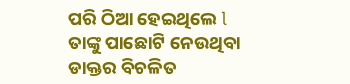ପରି ଠିଆ ହେଇଥିଲେ l
ତାଙ୍କୁ ପାଛୋଟି ନେଉଥିବା ଡାକ୍ତର ବିଚଳିତ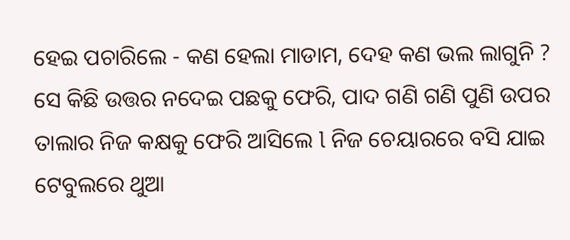ହେଇ ପଚାରିଲେ - କଣ ହେଲା ମାଡାମ, ଦେହ କଣ ଭଲ ଲାଗୁନି ? ସେ କିଛି ଉତ୍ତର ନଦେଇ ପଛକୁ ଫେରି, ପାଦ ଗଣି ଗଣି ପୁଣି ଉପର ତାଲାର ନିଜ କକ୍ଷକୁ ଫେରି ଆସିଲେ l ନିଜ ଚେୟାରରେ ବସି ଯାଇ ଟେବୁଲରେ ଥୁଆ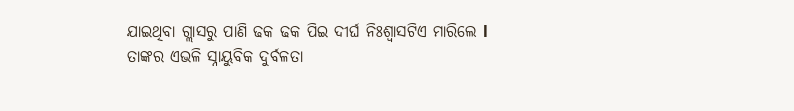ଯାଇଥିବା ଗ୍ଲାସରୁ ପାଣି ଢକ ଢକ ପିଇ ଦୀର୍ଘ ନିଃଶ୍ୱାସଟିଏ ମାରିଲେ l
ତାଙ୍କର ଏଭଳି ସ୍ନାୟୁବିକ ଦୁର୍ବଳତା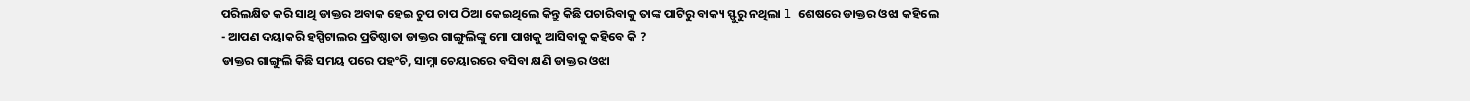ପରିଲକ୍ଷିତ କରି ସାଥି ଡାକ୍ତର ଅବାକ ହେଇ ଚୁପ ଚାପ ଠିଆ କେଇଥିଲେ କିନ୍ତୁ କିଛି ପଚାରିବାକୁ ତାଙ୍କ ପାଟିରୁ ବାକ୍ୟ ସ୍ଫୁରୁ ନଥିଲା l ଶେଷରେ ଡାକ୍ତର ଓଝା କହିଲେ - ଆପଣ ଦୟାକରି ହସ୍ପିଟାଲର ପ୍ରତିଷ୍ଠାତା ଡାକ୍ତର ଗାଙ୍ଗୁଲିଙ୍କୁ ମୋ ପାଖକୁ ଆସିବାକୁ କହିବେ କି ?
ଡାକ୍ତର ଗାଙ୍ଗୁଲି କିଛି ସମୟ ପରେ ପହଂଚି, ସାମ୍ନା ଚେୟାରରେ ବସିବା କ୍ଷଣି ଡାକ୍ତର ଓଝା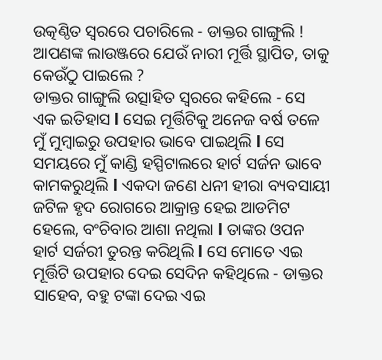ଉତ୍କଣ୍ଠିତ ସ୍ୱରରେ ପଚାରିଲେ - ଡାକ୍ତର ଗାଙ୍ଗୁଲି ! ଆପଣଙ୍କ ଲାଉଞ୍ଜରେ ଯେଉଁ ନାରୀ ମୂର୍ତ୍ତି ସ୍ଥାପିତ, ତାକୁ କେଉଁଠୁ ପାଇଲେ ?
ଡାକ୍ତର ଗାଙ୍ଗୁଲି ଉତ୍ସାହିତ ସ୍ୱରରେ କହିଲେ - ସେ ଏକ ଇତିହାସ l ସେଇ ମୂର୍ତ୍ତିଟିକୁ ଅନେଜ ବର୍ଷ ତଳେ ମୁଁ ମୁମ୍ବାଇରୁ ଉପହାର ଭାବେ ପାଇଥିଲି l ସେ ସମୟରେ ମୁଁ କାଣ୍ଡି ହସ୍ପିଟାଲରେ ହାର୍ଟ ସର୍ଜନ ଭାବେ କାମକରୁଥିଲି l ଏକଦା ଜଣେ ଧନୀ ହୀରା ବ୍ୟବସାୟୀ ଜଟିଳ ହୃଦ ରୋଗରେ ଆକ୍ରାନ୍ତ ହେଇ ଆଡମିଟ ହେଲେ, ବଂଚିବାର ଆଶା ନଥିଲା l ତାଙ୍କର ଓପନ ହାର୍ଟ ସର୍ଜରୀ ତୁରନ୍ତ କରିଥିଲି l ସେ ମୋତେ ଏଇ ମୂର୍ତ୍ତିଟି ଉପହାର ଦେଇ ସେଦିନ କହିଥିଲେ - ଡାକ୍ତର ସାହେବ, ବହୁ ଟଙ୍କା ଦେଇ ଏଇ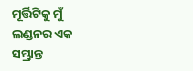ମୂର୍ତ୍ତିଟିକୁ ମୁଁ ଲଣ୍ଡନର ଏକ ସମ୍ଭ୍ରାନ୍ତ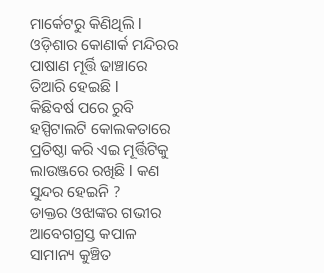ମାର୍କେଟରୁ କିଣିଥିଲି l ଓଡ଼ିଶାର କୋଣାର୍କ ମନ୍ଦିରର ପାଷାଣ ମୂର୍ତ୍ତି ଢାଞ୍ଚାରେ ତିଆରି ହେଇଛି l
କିଛିବର୍ଷ ପରେ ରୁବି ହସ୍ପିଟାଲଟି କୋଲକତାରେ ପ୍ରତିଷ୍ଠା କରି ଏଇ ମୂର୍ତ୍ତିଟିକୁ ଲାଉଞ୍ଜରେ ରଖିଛି l କଣ ସୁନ୍ଦର ହେଇନି ?
ଡାକ୍ତର ଓଝାଙ୍କର ଗଭୀର ଆବେଗଗ୍ରସ୍ତ କପାଳ ସାମାନ୍ୟ କୁଞ୍ଚିତ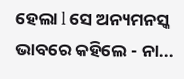ହେଲା l ସେ ଅନ୍ୟମନସ୍କ ଭାବରେ କହିଲେ - ନା...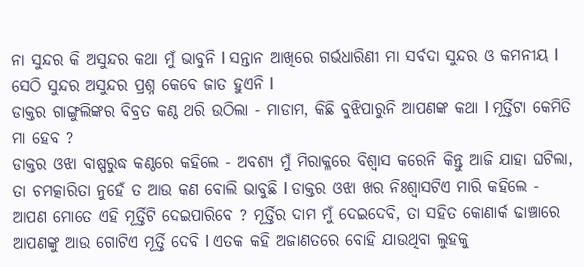ନା ସୁନ୍ଦର କି ଅସୁନ୍ଦର କଥା ମୁଁ ଭାବୁନି l ସନ୍ତାନ ଆଖିରେ ଗର୍ଭଧାରିଣୀ ମା ସର୍ବଦା ସୁନ୍ଦର ଓ କମନୀୟ l ସେଠି ସୁନ୍ଦର ଅସୁନ୍ଦର ପ୍ରଶ୍ନ କେବେ ଜାତ ହୁଏନି l
ଡାକ୍ତର ଗାଙ୍ଗୁଲିଙ୍କର ବିବ୍ରତ କଣ୍ଠ ଥରି ଉଠିଲା - ମାଡାମ, କିଛି ବୁଝିପାରୁନି ଆପଣଙ୍କ କଥା l ମୂର୍ତ୍ତିଟା କେମିତି ମା ହେବ ?
ଡାକ୍ତର ଓଝା ବାଷ୍ପରୁଦ୍ଧ କଣ୍ଠରେ କହିଲେ - ଅବଶ୍ୟ ମୁଁ ମିରାକ୍ଳରେ ବିଶ୍ୱାସ କରେନି କିନ୍ତୁ ଆଜି ଯାହା ଘଟିଲା, ତା ଚମତ୍କାରିତା ନୁହେଁ ତ ଆଉ କଣ ବୋଲି ଭାବୁଛି l ଡାକ୍ତର ଓଝା ଖର ନିଃଶ୍ୱାସଟିଏ ମାରି କହିଲେ - ଆପଣ ମୋତେ ଏହି ମୂର୍ତ୍ତିଟି ଦେଇପାରିବେ ? ମୂର୍ତ୍ତିର ଦାମ ମୁଁ ଦେଇଦେବି, ତା ସହିତ କୋଣାର୍କ ଢାଞ୍ଚାରେ ଆପଣଙ୍କୁ ଆଉ ଗୋଟିଏ ମୂର୍ତ୍ତି ଦେବି l ଏତକ କହି ଅଜାଣତରେ ବୋହି ଯାଉଥିବା ଲୁହକୁ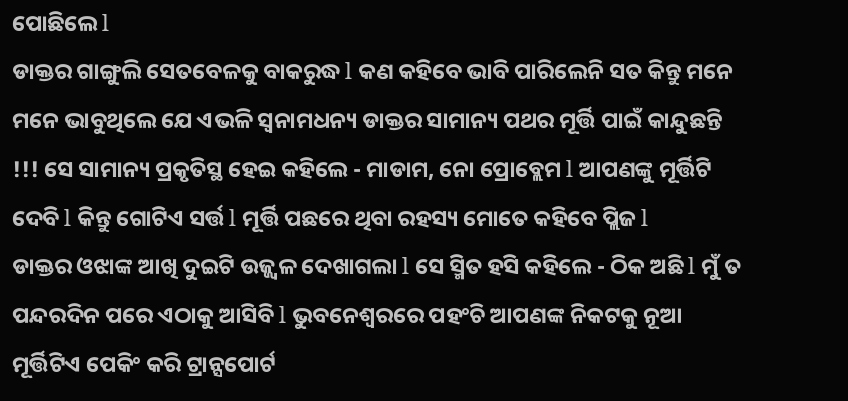ପୋଛିଲେ l
ଡାକ୍ତର ଗାଙ୍ଗୁଲି ସେତବେଳକୁ ବାକରୁଦ୍ଧ l କଣ କହିବେ ଭାବି ପାରିଲେନି ସତ କିନ୍ତୁ ମନେ ମନେ ଭାବୁଥିଲେ ଯେ ଏଭଳି ସ୍ୱନାମଧନ୍ୟ ଡାକ୍ତର ସାମାନ୍ୟ ପଥର ମୂର୍ତ୍ତି ପାଇଁ କାନ୍ଦୁଛନ୍ତି !!! ସେ ସାମାନ୍ୟ ପ୍ରକୃତିସ୍ଥ ହେଇ କହିଲେ - ମାଡାମ, ନୋ ପ୍ରୋବ୍ଲେମ l ଆପଣଙ୍କୁ ମୂର୍ତ୍ତିଟି ଦେବି l କିନ୍ତୁ ଗୋଟିଏ ସର୍ତ୍ତ l ମୂର୍ତ୍ତି ପଛରେ ଥିବା ରହସ୍ୟ ମୋତେ କହିବେ ପ୍ଲିଜ l
ଡାକ୍ତର ଓଝାଙ୍କ ଆଖି ଦୁଇଟି ଉଜ୍ଜ୍ୱଳ ଦେଖାଗଲା l ସେ ସ୍ମିତ ହସି କହିଲେ - ଠିକ ଅଛି l ମୁଁ ତ ପନ୍ଦରଦିନ ପରେ ଏଠାକୁ ଆସିବି l ଭୁବନେଶ୍ୱରରେ ପହଂଚି ଆପଣଙ୍କ ନିକଟକୁ ନୂଆ ମୂର୍ତ୍ତିଟିଏ ପେକିଂ କରି ଟ୍ରାନ୍ସପୋର୍ଟ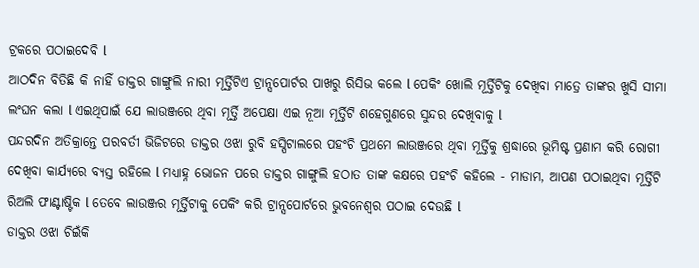ଟ୍ରକରେ ପଠାଇଦେବି l
ଆଠଦିନ ବିତିଛି କି ନାହିଁ ଡାକ୍ତର ଗାଙ୍ଗୁଲି ନାରୀ ମୂର୍ତ୍ତିଟିଏ ଟ୍ରାନ୍ସପୋର୍ଟର ପାଖରୁ ରିସିଭ କଲେ l ପେକିଂ ଖୋଲି ମୂର୍ତ୍ତିଟିକୁ ଦେଖିବା ମାତ୍ରେ ତାଙ୍କର ଖୁସି ସୀମା ଲଂଘନ କଲା l ଏଇଥିପାଇଁ ଯେ ଲାଉଞ୍ଜରେ ଥିବା ମୂର୍ତ୍ତି ଅପେକ୍ଷା ଏଇ ନୂଆ ମୂର୍ତ୍ତିଟି ଶହେଗୁଣରେ ସୁନ୍ଦର ଦେଖିବାକୁ l
ପନ୍ଦରଦିନ ଅତିକ୍ରାନ୍ତେ ପରବର୍ତୀ ଭିଜିଟରେ ଡାକ୍ତର ଓଝା ରୁବି ହସ୍ପିଟାଲରେ ପହଂଚି ପ୍ରଥମେ ଲାଉଞ୍ଜରେ ଥିବା ମୂର୍ତ୍ତିକୁ ଶ୍ରଦ୍ଧାରେ ଭୂମିଷ୍ଟ ପ୍ରଣାମ କରି ରୋଗୀ ଦେଖିବା କାର୍ଯ୍ୟରେ ବ୍ୟସ୍ତ ରହିଲେ l ମଧ୍ୟାହ୍ନ ଭୋଜନ ପରେ ଡାକ୍ତର ଗାଙ୍ଗୁଲି ହଠାତ ତାଙ୍କ କକ୍ଷରେ ପହଂଚି କହିଲେ - ମାଡାମ, ଆପଣ ପଠାଇଥିବା ମୂର୍ତ୍ତିଟି ରିଅଲି ଫାଣ୍ଟାଷ୍ଟିକ l ତେବେ ଲାଉଞ୍ଜର ମୂର୍ତ୍ତିଟାକୁ ପେକିଂ କରି ଟ୍ରାନ୍ସପୋର୍ଟରେ ଭୁବନେଶ୍ଵର ପଠାଇ ଦେଉଛି l
ଡାକ୍ତର ଓଝା ଚିଇଁକି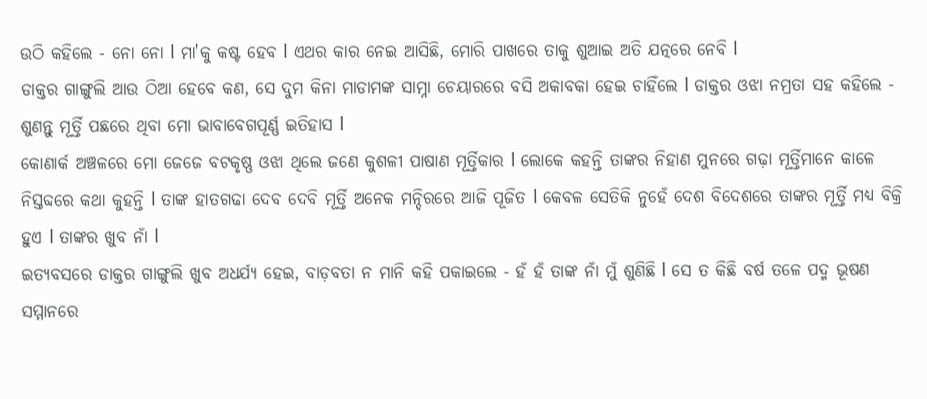ଉଠି କହିଲେ - ନୋ ନୋ l ମା'କୁ କଷ୍ଟ ହେବ l ଏଥର କାର ନେଇ ଆସିଛି, ମୋରି ପାଖରେ ତାକୁ ଶୁଆଇ ଅତି ଯତ୍ନରେ ନେବି l
ଡାକ୍ତର ଗାଙ୍ଗୁଲି ଆଉ ଠିଆ ହେବେ କଣ, ସେ ଦୁମ କିନା ମାଡାମଙ୍କ ସାମ୍ନା ଚେୟାରରେ ବସି ଅକାବକା ହେଇ ଚାହିଁଲେ l ଡାକ୍ତର ଓଝା ନମ୍ରତା ସହ କହିଲେ - ଶୁଣନ୍ତୁ ମୂର୍ତ୍ତି ପଛରେ ଥିବା ମୋ ଭାବାବେଗପୂର୍ଣ୍ଣ ଇତିହାସ l
କୋଣାର୍କ ଅଞ୍ଚଳରେ ମୋ ଜେଜେ ବଟକୃଷ୍ଣ ଓଝା ଥିଲେ ଜଣେ କୁଶଳୀ ପାଷାଣ ମୂର୍ତ୍ତିକାର l ଲୋକେ କହନ୍ତି ତାଙ୍କର ନିହାଣ ମୁନରେ ଗଢ଼ା ମୂର୍ତ୍ତିମାନେ କାଳେ ନିସ୍ତବ୍ଦରେ କଥା କୁହନ୍ତି l ତାଙ୍କ ହାତଗଢା ଦେବ ଦେବି ମୂର୍ତ୍ତି ଅନେକ ମନ୍ଦିରରେ ଆଜି ପୂଜିତ l କେବଳ ସେତିକି ନୁହେଁ ଦେଶ ବିଦେଶରେ ତାଙ୍କର ମୂର୍ତ୍ତି ମଧ୍ୟ ବିକ୍ରି ହୁଏ l ତାଙ୍କର ଖୁବ ନାଁ l
ଇତ୍ୟବସରେ ଡାକ୍ତର ଗାଙ୍ଗୁଲି ଖୁବ ଅଧର୍ଯ୍ୟ ହେଇ, ବାଡ଼ବତା ନ ମାନି କହି ପକାଇଲେ - ହଁ ହଁ ତାଙ୍କ ନାଁ ମୁଁ ଶୁଣିଛି l ସେ ତ କିଛି ବର୍ଷ ତଳେ ପଦ୍ମ ଭୂଷଣ ସମ୍ମାନରେ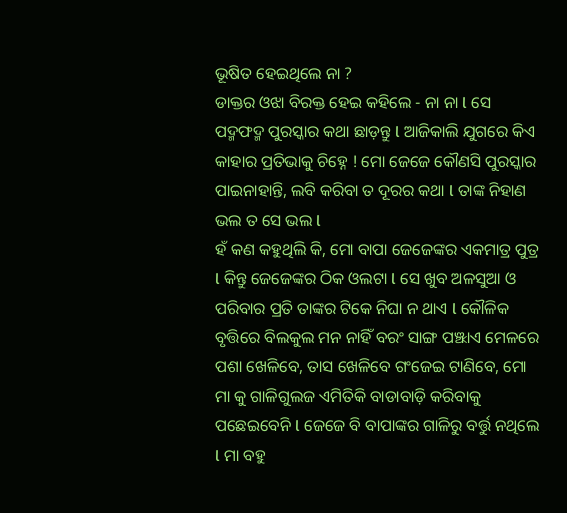ଭୂଷିତ ହେଇଥିଲେ ନା ?
ଡାକ୍ତର ଓଝା ବିରକ୍ତ ହେଇ କହିଲେ - ନା ନା l ସେ ପଦ୍ମଫଦ୍ମ ପୁରସ୍କାର କଥା ଛାଡ଼ନ୍ତୁ l ଆଜିକାଲି ଯୁଗରେ କିଏ କାହାର ପ୍ରତିଭାକୁ ଚିହ୍ନେ ! ମୋ ଜେଜେ କୌଣସି ପୁରସ୍କାର ପାଇନାହାନ୍ତି, ଲବି କରିବା ତ ଦୂରର କଥା l ତାଙ୍କ ନିହାଣ ଭଲ ତ ସେ ଭଲ l
ହଁ କଣ କହୁଥିଲି କି, ମୋ ବାପା ଜେଜେଙ୍କର ଏକମାତ୍ର ପୁତ୍ର l କିନ୍ତୁ ଜେଜେଙ୍କର ଠିକ ଓଲଟା l ସେ ଖୁବ ଅଳସୁଆ ଓ ପରିବାର ପ୍ରତି ତାଙ୍କର ଟିକେ ନିଘା ନ ଥାଏ l କୌଳିକ ବୃତ୍ତିରେ ବିଲକୁଲ ମନ ନାହିଁ ବରଂ ସାଙ୍ଗ ପଞ୍ଝାଏ ମେଳରେ ପଶା ଖେଳିବେ, ତାସ ଖେଳିବେ ଗଂଜେଇ ଟାଣିବେ, ମୋ ମା କୁ ଗାଳିଗୁଲଜ ଏମିତିକି ବାଡାବାଡ଼ି କରିବାକୁ ପଛେଇବେନି l ଜେଜେ ବି ବାପାଙ୍କର ଗାଳିରୁ ବର୍ତ୍ତୁ ନଥିଲେ l ମା ବହୁ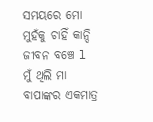ସମୟରେ ମୋ ମୁହଁକୁ ଚାହିଁ କାନ୍ଦି ଜୀବନ ବଞ୍ଚେ l ମୁଁ ଥିଲି ମା ବାପାଙ୍କର ଏକମାତ୍ର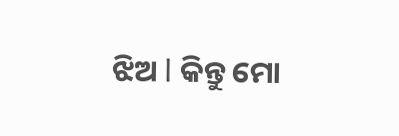ଝିଅ l କିନ୍ତୁ ମୋ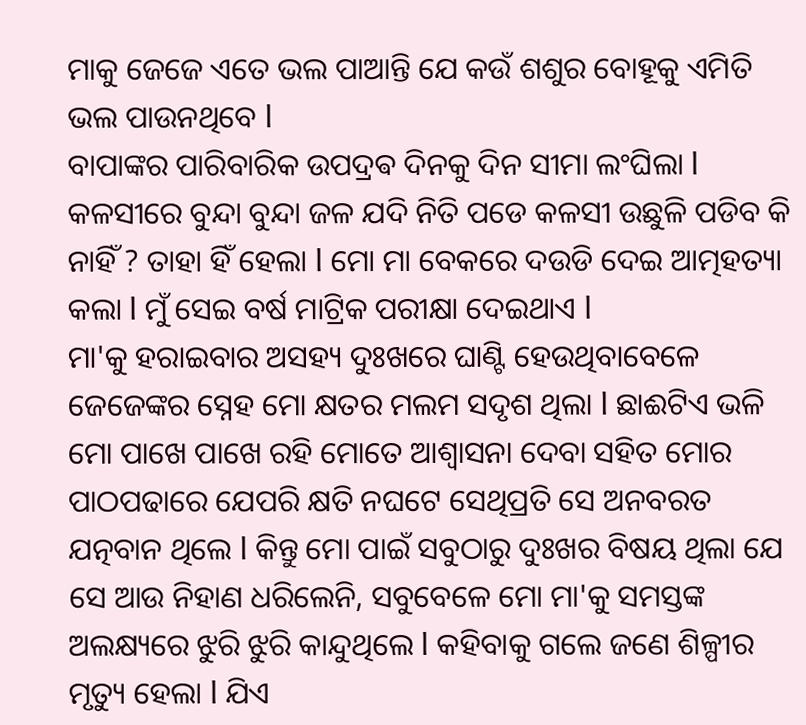ମାକୁ ଜେଜେ ଏତେ ଭଲ ପାଆନ୍ତି ଯେ କଉଁ ଶଶୁର ବୋହୂକୁ ଏମିତି ଭଲ ପାଉନଥିବେ l
ବାପାଙ୍କର ପାରିବାରିକ ଉପଦ୍ରଵ ଦିନକୁ ଦିନ ସୀମା ଲଂଘିଲା l କଳସୀରେ ବୁନ୍ଦା ବୁନ୍ଦା ଜଳ ଯଦି ନିତି ପଡେ କଳସୀ ଉଛୁଳି ପଡିବ କି ନାହିଁ ? ତାହା ହିଁ ହେଲା l ମୋ ମା ବେକରେ ଦଉଡି ଦେଇ ଆତ୍ମହତ୍ୟା କଲା l ମୁଁ ସେଇ ବର୍ଷ ମାଟ୍ରିକ ପରୀକ୍ଷା ଦେଇଥାଏ l
ମା'କୁ ହରାଇବାର ଅସହ୍ୟ ଦୁଃଖରେ ଘାଣ୍ଟି ହେଉଥିବାବେଳେ ଜେଜେଙ୍କର ସ୍ନେହ ମୋ କ୍ଷତର ମଲମ ସଦୃଶ ଥିଲା l ଛାଈଟିଏ ଭଳି ମୋ ପାଖେ ପାଖେ ରହି ମୋତେ ଆଶ୍ୱାସନା ଦେବା ସହିତ ମୋର ପାଠପଢାରେ ଯେପରି କ୍ଷତି ନଘଟେ ସେଥିପ୍ରତି ସେ ଅନବରତ ଯତ୍ନବାନ ଥିଲେ l କିନ୍ତୁ ମୋ ପାଇଁ ସବୁଠାରୁ ଦୁଃଖର ବିଷୟ ଥିଲା ଯେ ସେ ଆଉ ନିହାଣ ଧରିଲେନି, ସବୁବେଳେ ମୋ ମା'କୁ ସମସ୍ତଙ୍କ ଅଲକ୍ଷ୍ୟରେ ଝୁରି ଝୁରି କାନ୍ଦୁଥିଲେ l କହିବାକୁ ଗଲେ ଜଣେ ଶିଳ୍ପୀର ମୃତ୍ୟୁ ହେଲା l ଯିଏ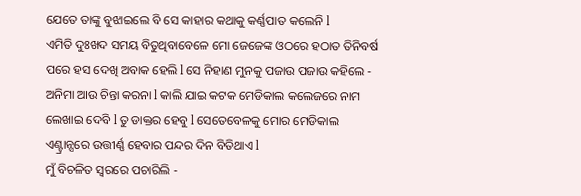ଯେତେ ତାଙ୍କୁ ବୁଝାଇଲେ ବି ସେ କାହାର କଥାକୁ କର୍ଣ୍ଣପାତ କଲେନି l
ଏମିତି ଦୁଃଖଦ ସମୟ ବିତୁଥିବାବେଳେ ମୋ ଜେଜେଙ୍କ ଓଠରେ ହଠାତ ତିନିବର୍ଷ ପରେ ହସ ଦେଖି ଅବାକ ହେଲି l ସେ ନିହାଣ ମୁନକୁ ପଜାଉ ପଜାଉ କହିଲେ - ଅନିମା ଆଉ ଚିନ୍ତା କରନା l କାଲି ଯାଇ କଟକ ମେଡିକାଲ କଲେଜରେ ନାମ ଲେଖାଇ ଦେବି l ତୁ ଡାକ୍ତର ହେବୁ l ସେତେବେଳକୁ ମୋର ମେଡିକାଲ ଏଣ୍ଟ୍ରାନ୍ସରେ ଉତ୍ତୀର୍ଣ୍ଣ ହେବାର ପନ୍ଦର ଦିନ ବିତିଥାଏ l
ମୁଁ ବିଚଳିତ ସ୍ୱରରେ ପଚାରିଲି -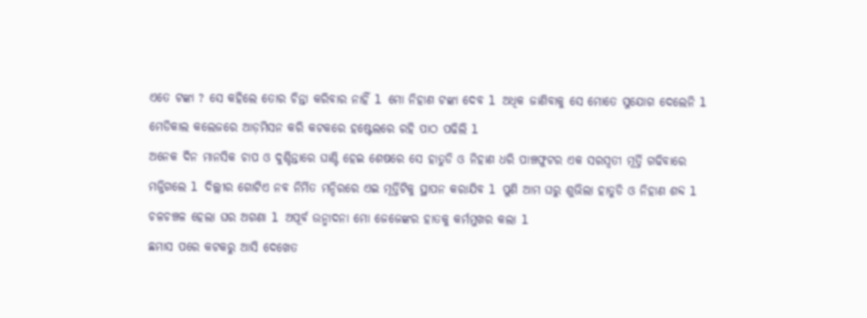ଏତେ ଟଙ୍କା ? ସେ କହିଲେ ତୋର ଚିନ୍ତା କରିବାର ନାହିଁ l ମୋ ନିହାଣ ଟଙ୍କା ଦେବ l ଅଧିକ ଜାଣିବାକୁ ସେ ମୋତେ ସୁଯୋଗ ଦେଲେନି l
ମେଡିକାଲ କଲେଜରେ ଆଡ଼ମିସନ କରି କଟକରେ ହଷ୍ଟେଲରେ ରହି ପାଠ ପଢିଲି l
ଅନେକ ଦିନ ମାନସିକ ଚାପ ଓ ଦୁଶ୍ଚିନ୍ତାରେ ଘାଣ୍ଟି ହେଇ ଶେଷରେ ସେ ହାତୁଡି ଓ ନିହାଣ ଧରି ପାଞ୍ଚଫୁଟର ଏକ ସରସ୍ୱତୀ ମୂର୍ତ୍ତି ଗଢିବାରେ ମଜ୍ଜିଗଲେ l ଦିଲ୍ଲୀର ଗୋଟିଏ ନବ ନିର୍ମିତ ମନ୍ଦିରରେ ଏଇ ମୂର୍ତ୍ତିଟିକୁ ସ୍ଥାପନ କରାଯିବ l ପୁଣି ଆମ ଘରୁ ଶୁଭିଲା ହାତୁଡି ଓ ନିହାଣ ଶବ୍ଦ l ଚଳଚଞ୍ଚଳ ହେଲା ଘର ଅଗଣା l ଅପୂର୍ବ ଉନ୍ମାଦନା ମୋ ଜେଜେଙ୍କର ହାତକୁ କର୍ମମୁଖର କଲା l
ଛମାସ ପରେ କଟକରୁ ଆସି ଦେଖେତ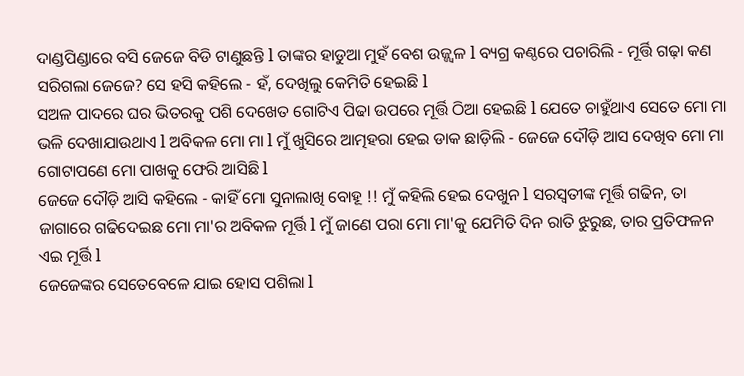ଦାଣ୍ଡପିଣ୍ଡାରେ ବସି ଜେଜେ ବିଡି ଟାଣୁଛନ୍ତି l ତାଙ୍କର ହାଡୁଆ ମୁହଁ ବେଶ ଉଜ୍ଜ୍ୱଳ l ବ୍ୟଗ୍ର କଣ୍ଠରେ ପଚାରିଲି - ମୂର୍ତ୍ତି ଗଢ଼ା କଣ ସରିଗଲା ଜେଜେ? ସେ ହସି କହିଲେ - ହଁ, ଦେଖିଲୁ କେମିତି ହେଇଛି l
ସଅଳ ପାଦରେ ଘର ଭିତରକୁ ପଶି ଦେଖେତ ଗୋଟିଏ ପିଢା ଉପରେ ମୂର୍ତ୍ତି ଠିଆ ହେଇଛି l ଯେତେ ଚାହୁଁଥାଏ ସେତେ ମୋ ମା ଭଳି ଦେଖାଯାଉଥାଏ l ଅବିକଳ ମୋ ମା l ମୁଁ ଖୁସିରେ ଆତ୍ମହରା ହେଇ ଡାକ ଛାଡ଼ିଲି - ଜେଜେ ଦୌଡ଼ି ଆସ ଦେଖିବ ମୋ ମା ଗୋଟାପଣେ ମୋ ପାଖକୁ ଫେରି ଆସିଛି l
ଜେଜେ ଦୌଡ଼ି ଆସି କହିଲେ - କାହିଁ ମୋ ସୁନାଲାଖି ବୋହୂ !! ମୁଁ କହିଲି ହେଇ ଦେଖୁନ l ସରସ୍ୱତୀଙ୍କ ମୂର୍ତ୍ତି ଗଢିନ, ତା ଜାଗାରେ ଗଢିଦେଇଛ ମୋ ମା'ର ଅବିକଳ ମୂର୍ତ୍ତି l ମୁଁ ଜାଣେ ପରା ମୋ ମା'କୁ ଯେମିତି ଦିନ ରାତି ଝୁରୁଛ, ତାର ପ୍ରତିଫଳନ ଏଇ ମୂର୍ତ୍ତି l
ଜେଜେଙ୍କର ସେତେବେଳେ ଯାଇ ହୋସ ପଶିଲା l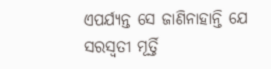ଏପର୍ଯ୍ୟନ୍ତ ସେ ଜାଣିନାହାନ୍ତି ଯେ ସରସ୍ୱତୀ ମୂର୍ତ୍ତି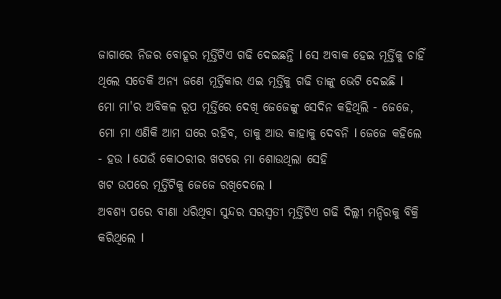ଜାଗାରେ ନିଜର ବୋହୂର ମୂର୍ତ୍ତିଟିଏ ଗଢି ଦେଇଛନ୍ତି l ସେ ଅବାକ ହେଇ ମୂର୍ତ୍ତିକୁ ଚାହିଁ ଥିଲେ ସତେକି ଅନ୍ୟ ଜଣେ ମୂର୍ତ୍ତିକାର ଏଇ ମୂର୍ତ୍ତିକୁ ଗଢି ତାଙ୍କୁ ଭେଟି ଦେଇଛି l
ମୋ ମା'ର ଅବିକଳ ରୂପ ମୂର୍ତ୍ତିରେ ଦେଖି ଜେଜେଙ୍କୁ ସେଦିନ କହିଥିଲି - ଜେଜେ, ମୋ ମା ଏଣିକି ଆମ ଘରେ ରହିବ, ତାକୁ ଆଉ କାହାକୁ ଦେବନି l ଜେଜେ କହିଲେ - ହଉ l ଯେଉଁ କୋଠରୀର ଖଟରେ ମା ଶୋଉଥିଲା ସେହି
ଖଟ ଉପରେ ମୂର୍ତ୍ତିଟିକୁ ଜେଜେ ରଖିଦେଲେ l
ଅବଶ୍ୟ ପରେ ବୀଣା ଧରିଥିବା ସୁନ୍ଦର ସରସ୍ୱତୀ ମୂର୍ତ୍ତିଟିଏ ଗଢି ଦିଲ୍ଲୀ ମନ୍ଦିରକୁ ବିକ୍ରି କରିଥିଲେ l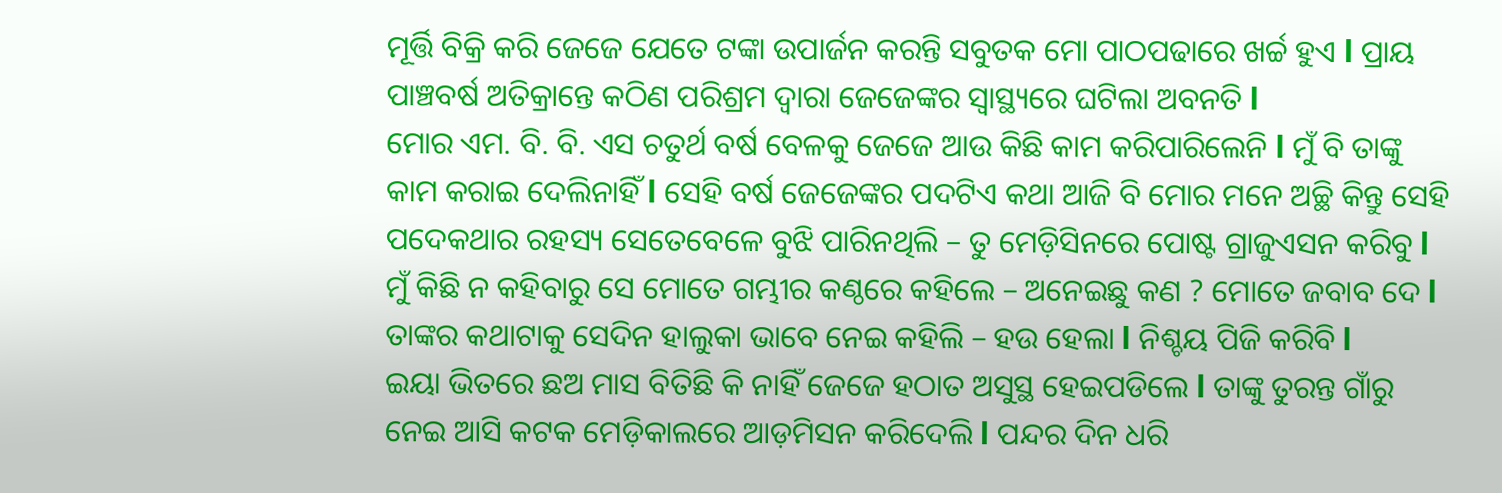ମୂର୍ତ୍ତି ବିକ୍ରି କରି ଜେଜେ ଯେତେ ଟଙ୍କା ଉପାର୍ଜନ କରନ୍ତି ସବୁତକ ମୋ ପାଠପଢାରେ ଖର୍ଚ୍ଚ ହୁଏ l ପ୍ରାୟ ପାଞ୍ଚବର୍ଷ ଅତିକ୍ରାନ୍ତେ କଠିଣ ପରିଶ୍ରମ ଦ୍ୱାରା ଜେଜେଙ୍କର ସ୍ୱାସ୍ଥ୍ୟରେ ଘଟିଲା ଅବନତି l
ମୋର ଏମ. ବି. ବି. ଏସ ଚତୁର୍ଥ ବର୍ଷ ବେଳକୁ ଜେଜେ ଆଉ କିଛି କାମ କରିପାରିଲେନି l ମୁଁ ବି ତାଙ୍କୁ କାମ କରାଇ ଦେଲିନାହିଁ l ସେହି ବର୍ଷ ଜେଜେଙ୍କର ପଦଟିଏ କଥା ଆଜି ବି ମୋର ମନେ ଅଚ୍ଛି କିନ୍ତୁ ସେହି ପଦେକଥାର ରହସ୍ୟ ସେତେବେଳେ ବୁଝି ପାରିନଥିଲି – ତୁ ମେଡ଼ିସିନରେ ପୋଷ୍ଟ ଗ୍ରାଜୁଏସନ କରିବୁ l ମୁଁ କିଛି ନ କହିବାରୁ ସେ ମୋତେ ଗମ୍ଭୀର କଣ୍ଠରେ କହିଲେ – ଅନେଇଛୁ କଣ ? ମୋତେ ଜବାବ ଦେ l ତାଙ୍କର କଥାଟାକୁ ସେଦିନ ହାଲୁକା ଭାବେ ନେଇ କହିଲି – ହଉ ହେଲା l ନିଶ୍ଚୟ ପିଜି କରିବି l
ଇୟା ଭିତରେ ଛଅ ମାସ ବିତିଛି କି ନାହିଁ ଜେଜେ ହଠାତ ଅସୁସ୍ଥ ହେଇପଡିଲେ l ତାଙ୍କୁ ତୁରନ୍ତ ଗାଁରୁ ନେଇ ଆସି କଟକ ମେଡ଼ିକାଲରେ ଆଡ଼ମିସନ କରିଦେଲି l ପନ୍ଦର ଦିନ ଧରି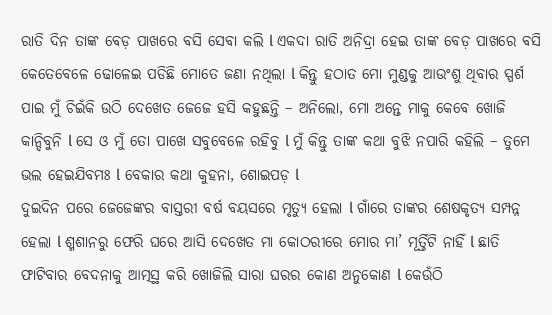ରାତି ଦିନ ତାଙ୍କ ବେଡ଼ ପାଖରେ ବସି ସେବା କଲି l ଏକଦା ରାତି ଅନିଦ୍ରା ହେଇ ତାଙ୍କ ବେଡ଼ ପାଖରେ ବସି କେତେବେଳେ ଢୋଳେଇ ପଡିଛି ମୋତେ ଜଣା ନଥିଲା l କିନ୍ତୁ ହଠାତ ମୋ ମୁଣ୍ଡକୁ ଆଉଂଶୁ ଥିବାର ସ୍ପର୍ଶ ପାଇ ମୁଁ ଚିଇଁକି ଉଠି ଦେଖେତ ଜେଜେ ହସି କହୁଛନ୍ତି – ଅନିଲୋ, ମୋ ଅନ୍ତେ ମାକୁ କେବେ ଖୋଜି କାନ୍ଦିବୁନି l ସେ ଓ ମୁଁ ତୋ ପାଖେ ସବୁବେଳେ ରହିବୁ l ମୁଁ କିନ୍ତୁ ତାଙ୍କ କଥା ବୁଝି ନପାରି କହିଲି – ତୁମେ ଭଲ ହେଇଯିବମଃ l ବେକାର କଥା କୁହନା, ଶୋଇପଡ଼ l
ଦୁଇଦିନ ପରେ ଜେଜେଙ୍କର ବାସ୍ତରୀ ବର୍ଷ ବୟସରେ ମୃତ୍ୟୁ ହେଲା l ଗାଁରେ ତାଙ୍କର ଶେଷକୃତ୍ୟ ସମ୍ପନ୍ନ ହେଲା l ଶ୍ମଶାନରୁ ଫେରି ଘରେ ଆସି ଦେଖେତ ମା କୋଠରୀରେ ମୋର ମା’ ମୂର୍ତ୍ତିଟି ନାହିଁ l ଛାତି ଫାଟିବାର ବେଦନାକୁ ଆତ୍ମସ୍ଥ କରି ଖୋଜିଲି ସାରା ଘରର କୋଣ ଅନୁକୋଣ l କେଉଁଠି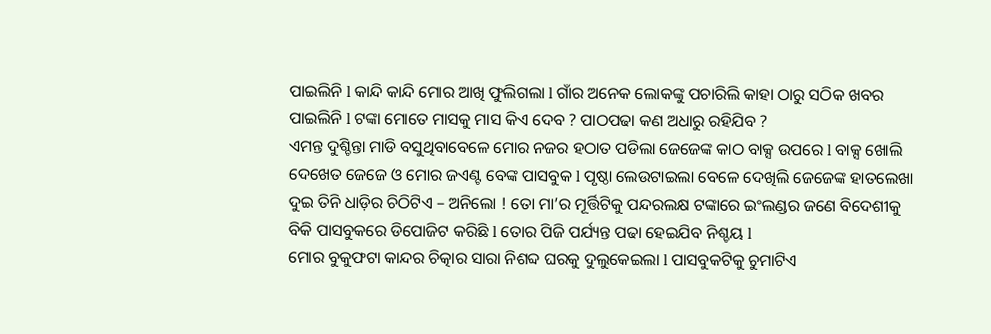ପାଇଲିନି l କାନ୍ଦି କାନ୍ଦି ମୋର ଆଖି ଫୁଲିଗଲା l ଗାଁର ଅନେକ ଲୋକଙ୍କୁ ପଚାରିଲି କାହା ଠାରୁ ସଠିକ ଖବର ପାଇଲିନି l ଟଙ୍କା ମୋତେ ମାସକୁ ମାସ କିଏ ଦେବ ? ପାଠପଢା କଣ ଅଧାରୁ ରହିଯିବ ?
ଏମନ୍ତ ଦୁଶ୍ଚିନ୍ତା ମାଡି ବସୁଥିବାବେଳେ ମୋର ନଜର ହଠାତ ପଡିଲା ଜେଜେଙ୍କ କାଠ ବାକ୍ସ ଉପରେ l ବାକ୍ସ ଖୋଲି ଦେଖେତ ଜେଜେ ଓ ମୋର ଜଏଣ୍ଟ ବେଙ୍କ ପାସବୁକ l ପୃଷ୍ଠା ଲେଉଟାଇଲା ବେଳେ ଦେଖିଲି ଜେଜେଙ୍କ ହାତଲେଖା ଦୁଇ ତିନି ଧାଡ଼ିର ଚିଠିଟିଏ – ଅନିଲୋ ! ତୋ ମା’ର ମୂର୍ତ୍ତିଟିକୁ ପନ୍ଦରଲକ୍ଷ ଟଙ୍କାରେ ଇଂଲଣ୍ଡର ଜଣେ ବିଦେଶୀକୁ ବିକି ପାସବୁକରେ ଡିପୋଜିଟ କରିଛି l ତୋର ପିଜି ପର୍ଯ୍ୟନ୍ତ ପଢା ହେଇଯିବ ନିଶ୍ଚୟ l
ମୋର ବୁକୁଫଟା କାନ୍ଦର ଚିତ୍କାର ସାରା ନିଶବ୍ଦ ଘରକୁ ଦୁଲୁକେଇଲା l ପାସବୁକଟିକୁ ଚୁମାଟିଏ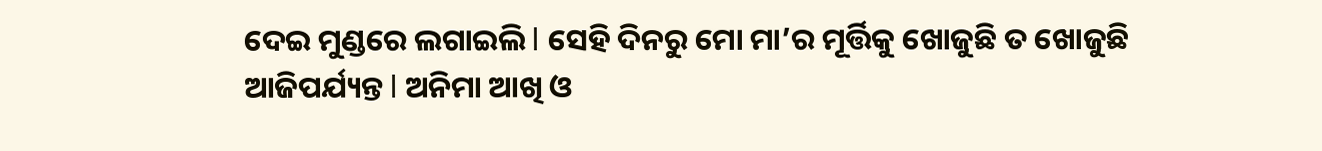ଦେଇ ମୁଣ୍ଡରେ ଲଗାଇଲି l ସେହି ଦିନରୁ ମୋ ମା’ର ମୂର୍ତ୍ତିକୁ ଖୋଜୁଛି ତ ଖୋଜୁଛି ଆଜିପର୍ଯ୍ୟନ୍ତ l ଅନିମା ଆଖି ଓ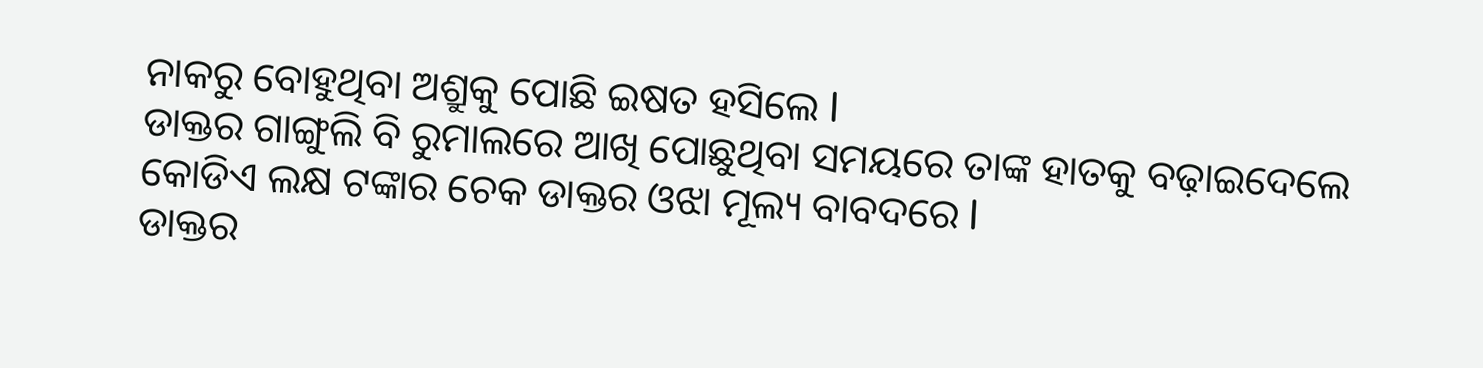ନାକରୁ ବୋହୁଥିବା ଅଶ୍ରୁକୁ ପୋଛି ଇଷତ ହସିଲେ l
ଡାକ୍ତର ଗାଙ୍ଗୁଲି ବି ରୁମାଲରେ ଆଖି ପୋଛୁଥିବା ସମୟରେ ତାଙ୍କ ହାତକୁ ବଢ଼ାଇଦେଲେ କୋଡିଏ ଲକ୍ଷ ଟଙ୍କାର ଚେକ ଡାକ୍ତର ଓଝା ମୂଲ୍ୟ ବାବଦରେ l
ଡାକ୍ତର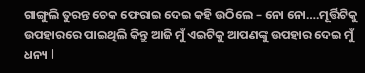ଗାଙ୍ଗୁଲି ତୁରନ୍ତ ଚେକ ଫେରାଇ ଦେଇ କହି ଉଠିଲେ – ନୋ ନୋ….ମୂର୍ତ୍ତିଟିକୁ ଉପହାରରେ ପାଇଥିଲି କିନ୍ତୁ ଆଜି ମୁଁ ଏଇଟିକୁ ଆପଣଙ୍କୁ ଉପହାର ଦେଇ ମୁଁ ଧନ୍ୟ l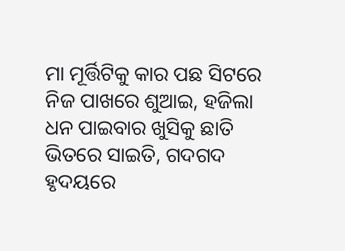ମା ମୂର୍ତ୍ତିଟିକୁ କାର ପଛ ସିଟରେ ନିଜ ପାଖରେ ଶୁଆଇ, ହଜିଲା ଧନ ପାଇବାର ଖୁସିକୁ ଛାତି ଭିତରେ ସାଇତି, ଗଦଗଦ ହୃଦୟରେ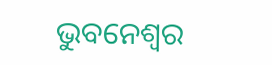ଭୁବନେଶ୍ୱର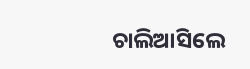ଚାଲିଆସିଲେ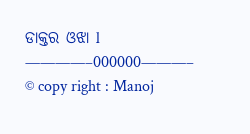ଡାକ୍ତର ଓଝା l
————–000000———–
© copy right : Manoj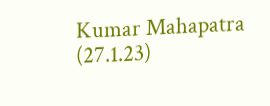Kumar Mahapatra (27.1.23)